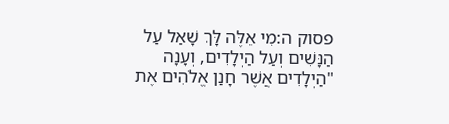פסוק ה:מִי אֵלֶּה לָּךְ שָׁאַל עַל הַנָּשִׁים וְעַל הַיְלָדִים, וְעָנָה "הַיְלָדִים אֲשֶׁר חָנַן אֱלֹהִים אֶת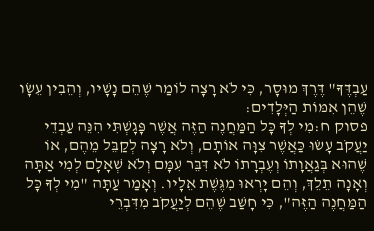עַבְדֶּךָ" דֶּרֶךְ מוּסָר, כִּי לֹא רָצָה לוֹמַר שֶׁהֵם נָשָׁיו, וְהֵבִין עֵשָׂו שֶׁהֵן אִמּוֹת הַיְּלָדִים:
פסוק ח:מִי לְךָ כָּל הַמַּחֲנֶה הַזֶּה אֲשֶׁר פָּגָשְׁתִּי הִנֵּה עַבְדֵי יַעֲקֹב עָשׂוּ כַּאֲשֶׁר צִוָּה אוֹתָם, וְלֹא רָצָה לְקַבֵּל מֵהֶם, אוֹ שֶׁהוּא בְּגַאֲוָתוֹ וְעֶבְרָתוֹ לֹא דִּבֵּר עִמָּם וְלֹא שְׁאָלָם לְמִי אַתָּה וְאָנָה תֵלֵךְ, וְהֵם יָרְאוּ מִגֶּשֶׁת אֵלָיו. וְאָמַר עַתָּה "מִי לְךָ כָּל הַמַּחֲנֶה הַזֶּה", כִּי חָשַׁב שֶׁהֵם לְיַעֲקֹב מִדִּבְרֵי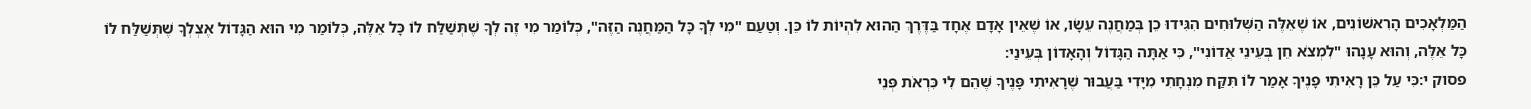הַמַּלְאָכִים הָרִאשׁוֹנִים, אוֹ שֶׁאֵלֶּה הַשְּׁלוּחִים הִגִּידוּ כֵן בְּמַחֲנֶה עֵשָׂו, אוֹ שֶׁאֵין אָדָם אֶחָד בַּדֶּרֶךְ הַהוּא לִהְיוֹת לוֹ כֵּן. וְטַעַם "מִי לְךָ כָּל הַמַּחֲנֶה הַזֶּה", כְּלוֹמַר מִי זֶה לְךָ שֶׁתְּשַׁלַּח לוֹ כָּל אֵלֶּה, כְּלוֹמַר מִי הוּא הַגָּדוֹל אֶצְלְךָ שֶׁתְּשַׁלַּח לוֹ כָּל אֵלֶּה, וְהוּא עָנָהוּ "לִמְצֹא חֵן בְּעֵינֵי אֲדוֹנִי", כִּי אַתָּה הַגָּדוֹל וְהָאָדוֹן בְּעֵינַי:
פסוק י:כִּי עַל כֵּן רָאִיתִי פָנֶיךָ אָמַר לוֹ תִּקַּח מִנְחָתִי מִיָּדִי בַּעֲבוּר שֶׁרָאִיתִי פָּנֶיךָ שֶׁהֵם לִי כִּרְאֹת פְּנֵי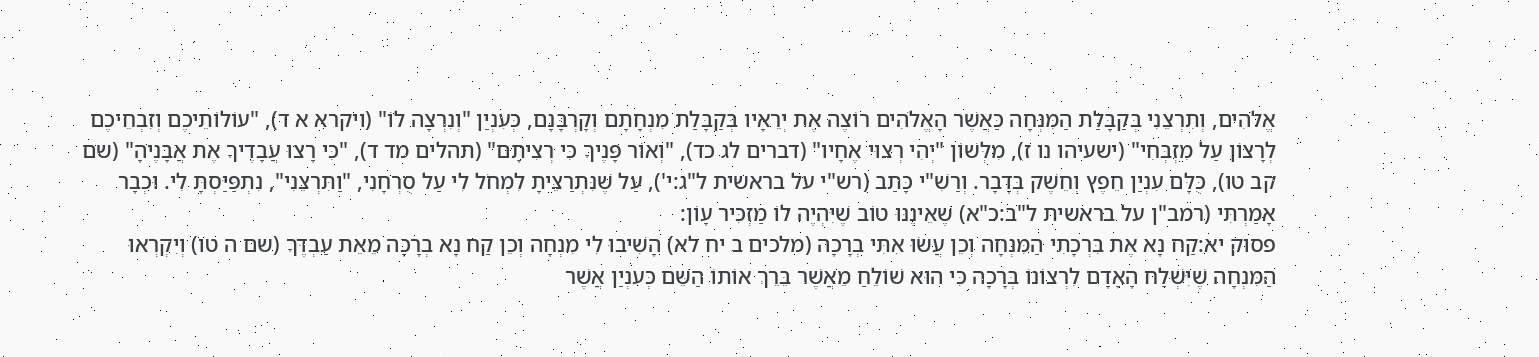אֱלֹהִים, וְתִרְצֵנִי בְּקַבָּלַת הַמִּנְחָה כַּאֲשֶׁר הָאֱלֹהִים רוֹצֶה אֶת יְרֵאָיו בְּקַבָּלַת מִנְחָתָם וְקָרְבָּנָם, כְּעִנְיַן "וְנִרְצָה לוֹ" (ויקרא א ד), "עוֹלוֹתֵיכֶם וְזִבְחֵיכֶם לְרָצוֹן עַל מִזְבְּחִי" (ישעיהו נו ז), מִלְּשׁוֹן "יְהִי רְצוּי אֶחָיו" (דברים לג כד), "וְאוֹר פָּנֶיךָ כִּי רְצִיתָם" (תהלים מד ד), "כִּי רָצוּ עֲבָדֶיךָ אֶת אֲבָנֶיהָ" (שם קב טו), כֻּלָּם עִנְיַן חֵפֶץ וְחֵשֶׁק בְּדָבָר. וְרַשִׁ"י כָּתַב (רש"י על בראשית ל"ג:י'), עַל שֶׁנִּתְרַצֵּיתָ לִמְחֹל לִי עַל סֻרְחָנִי, "וַתִּרְצֵנִי", נִתְפַּיַּסְתָּ לִי. וּכְבָר אָמַרְתִּי (רמב"ן על בראשית ל"ב:כ"א) שֶׁאֵינֶנּוּ טוֹב שֶׁיִּהְיֶה לוֹ מַזְכִּיר עָוֹן:
פסוק יא:קַח נָא אֶת בִּרְכָתִי הַמִּנְחָה וְכֵן עֲשׂוּ אִתִּי בְרָכָה (מלכים ב יח לא) הָשִׁיבוּ לִי מִנְחָה וְכֵן קַח נָא בְרָכָה מֵאֵת עַבְדֶּךָ (שם ה טו) וְיִקְרְאוּ הַמִּנְחָה שֶׁיִּשְׁלַח הָאָדָם לִרְצוֹנוֹ בְּרָכָה כִּי הוּא שׁוֹלֵחַ מֵאֲשֶׁר בֵּרֵךְ אוֹתוֹ הַשֵּׁם כְּעִנְיַן אֲשֶׁר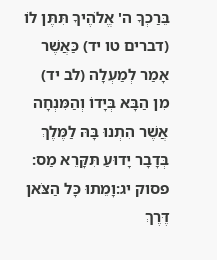בֵּרַכְךָ ה' אֱלֹהֶיךָ תִּתֶּן לוֹ (דברים טו יד) כַּאֲשֶׁר אָמַר לְמַעְלָה (לב יד) מִן הַבָּא בְּיָדוֹ וְהַמִּנְחָה אֲשֶׁר הִתְנוּ בָּהּ לַמֶּלֶךְ בְּדָבָר יָדוּעַ תִּקָּרֵא מַס:
פסוק יג:וָמֵתוּ כָּל הַצֹּאן דֶּרֶךְ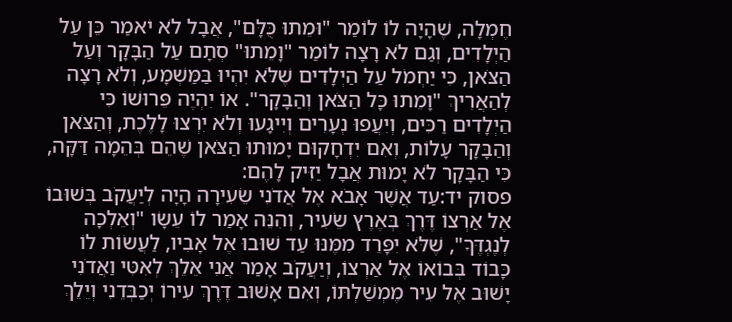חֶמְלָה, שֶׁהָיָה לוֹ לוֹמַר "וּמֵתוּ כֻּלָּם", אֲבָל לֹא יֹאמַר כֵּן עַל הַיְלָדִים, וְגַם לֹא רָצָה לוֹמַר "וָמֵתוּ" סְתָם עַל הַבָּקָר וְעַל הַצֹּאן, כִּי יַחְמֹל עַל הַיְלָדִים שֶׁלֹּא יִהְיוּ בַּמַּשְׁמָע, וְלֹא רָצָה לְהַאֲרִיךְ "וָמֵתוּ כָּל הַצֹּאן וְהַבָּקָר". אוֹ יִהְיֶה פֵּרוּשׁוֹ כִּי הַיְלָדִים רַכִּים, וְיִעֲפוּ נְעָרִים וְיִיגָעוּ וְלֹא יִרְצוּ לָלֶכֶת, וְהַצֹּאן וְהַבָּקָר עָלוֹת, וְאִם יִדְחָקוּם יָמוּתוּ הַצֹּאן שֶׁהֵם בְּהֵמָה דַּקָּה, כִּי הַבָּקָר לֹא יָמוּת אֲבָל יַזִּיק לָהֶם:
פסוק יד:עַד אֲשֶׁר אָבֹא אֶל אֲדֹנִי שֵׂעִירָה הָיָה לְיַעֲקֹב בְּשׁוּבוֹ אֶל אַרְצוֹ דֶּרֶךְ בְּאֶרֶץ שֵׂעִיר, וְהִנֵּה אָמַר לוֹ עֵשָׂו "וְאֵלְכָה לְנֶגְדֶּךָ", שֶׁלֹּא יִפָּרֵד מִמֶּנּוּ עַד שׁוּבוּ אֶל אָבִיו, לַעֲשׂוֹת לוֹ כָּבוֹד בְּבוֹאוֹ אֶל אַרְצוֹ, וְיַעֲקֹב אָמַר אֲנִי אֵלֵךְ לְאִטִּי וַאֲדֹנִי יָשׁוּב אֶל עִיר מֶמְשַׁלְתּוֹ, וְאִם אָשׁוּב דֶּרֶךְ עִירוֹ יְכַבְּדֵנִי וְיֵלֵךְ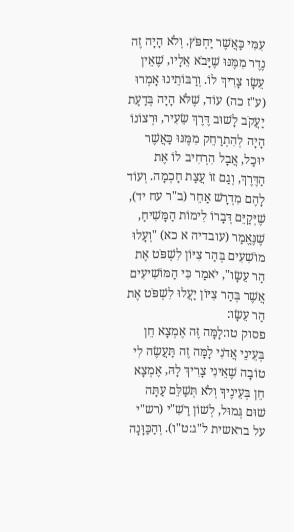עִמִּי כַּאֲשֶׁר יַחְפֹּץ. וְלֹא הָיָה זֶה נֶדֶר מִמֶּנּוּ שֶׁיָּבֹא אֵלָיו, שֶׁאֵין עֵשָׂו צָרִיךְ לוֹ. וְרַבּוֹתֵינוּ אָמְרוּ (ע"ז כה) עוֹד, שֶׁלֹּא הָיָה בְּדַעַת יַעֲקֹב לָשׁוּב דֶּרֶךְ שֵׂעִיר, וּרְצוֹנוֹ הָיָה לְהִתְרַחֵק מִמֶּנּוּ כַּאֲשֶׁר יוּכַל, אֲבָל הִרְחִיב לוֹ אֶת הַדֶּרֶךְ, וְגַם זוֹ עֲצַת חָכְמָה. וְעוֹד לָהֶם מִדְרָשׁ אַחֵר (ב"ר עח יד), שֶׁיְּקַיֵּם דְּבָרוֹ לִימוֹת הַמָּשִׁיחַ, שֶׁנֶּאֱמַר (עובדיה א כא) "וְעָלוּ מוֹשִׁעִים בְּהַר צִיּוֹן לִשְׁפֹּט אֶת הַר עֵשָׂו", יֹאמַר כִּי הַמּוֹשִׁיעִים אֲשֶׁר בְּהַר צִיּוֹן יַעֲלוּ לִשְׁפֹּט אֶת הַר עֵשָׂו:
פסוק טו:לָמָּה זֶּה אֶמְצָא חֵן בְּעֵינֵי אֲדֹנִי לָמָּה זֶה תַּעֲשֶׂה לִי טוֹבָה שֶׁאֵינִי צָרִיךְ לָהּ, אֶמְצָא חֵן בְּעֵינֶיךָ וְלֹא תְּשַׁלֵּם עַתָּה שׁוּם גְּמוּל, לְשׁוֹן רַשִׁ"י (רש"י על בראשית ל"ג:ט"ו). וְהַכַּוָּנָה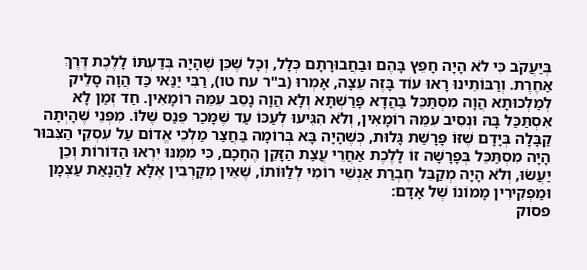בְּיַעֲקֹב כִּי לֹא הָיָה חָפֵץ בָּהֶם וּבַחֲבוּרָתָם כְּלָל, וְכָל שֶׁכֵּן שֶׁהָיָה בְּדַעְתּוֹ לָלֶכֶת דֶּרֶךְ אַחֶרֶת. וְרַבּוֹתֵינוּ רָאוּ עוֹד בָּזֶה עֵצָה, אָמְרוּ (ב"ר עח טו), רַבִּי יַנַּאי כַּד הֲוָה סָלֵיק לְמַלְכוּתָא הֲוָה מִסְתַּכֵּל בַּהֲדָא פָּרַשְׁתָּא וְלָא הֲוָה נָסֵב עִמֵּהּ רוֹמָאִין. חַד זְמַן לָא אִסְתַּכַּל בָּהּ וּנְסִיב עִמֵּהּ רוֹמָאִין, וְלֹא הִגִּיעוּ לְעַכּוֹ עַד שֶׁמָּכַר פֵּנַס שֶׁלּוֹ. מִפְּנֵי שֶׁהָיְתָה קַבָּלָה בְּיָדָם שֶׁזּוֹ פָּרָשַׁת גָּלוּת, כְּשֶׁהָיָה בָּא בְּרוֹמָה בַּחֲצַר מַלְכֵי אֱדוֹם עַל עִסְקֵי הַצִּבּוּר הָיָה מִסְתַּכֵּל בְּפָרָשָׁה זוֹ לָלֶכֶת אַחֲרֵי עֲצַת הַזָּקֵן הֶחָכָם, כִּי מִמֶּנּוּ יִרְאוּ הַדּוֹרוֹת וְכֵן יַעֲשׂוּ, וְלֹא הָיָה מְקַבֵּל חֶבְרַת אַנְשֵׁי רוֹמִי לְלַוּוֹתוֹ, שֶׁאֵין מְקָרְבִין אֶלָּא לַהֲנָאַת עַצְמָן וּמַפְקִירִין מָמוֹנוֹ שֶׁל אָדָם:
פסוק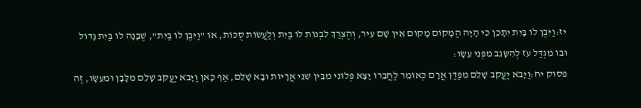יז:וַיִּבֶן לוֹ בָּיִת יִתָּכֵן כִּי הָיָה הַמָּקוֹם מָקוֹם אֵין שָׁם עִיר, וְהֻצְרַךְ לִבְנוֹת לוֹ בַּיִת וְלַעֲשׂוֹת סֻכּוֹת, אוֹ "וַיִּבֶן לוֹ בַּיִת", שֶׁבָּנָה לוֹ בַּיִת גָּדוֹל וּבוֹ מִגְדַּל עֹז לְהִשָּׂגֵב מִפְּנֵי עֵשָׂו:
פסוק יח:וַיָּבֹא יַעֲקֹב שָׁלֵם מִפַּדַּן אֲרָם כְּאוֹמֵר לַחֲבֵרוֹ יָצָא פְּלוֹנִי מִבֵּין שִׁנֵּי אֲרָיוֹת וּבָא שָׁלֵם, אַף כָּאן וַיָּבֹא יַעֲקֹב שָׁלֵם מִלָּבָן וּמֵעֵשָׂו, זֶה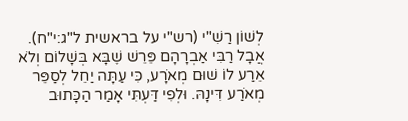לְשׁוֹן רַשִׁ"י (רש"י על בראשית ל"ג:י"ח). אֲבָל רַבִּי אַבְרָהָם פֵּרֵשׁ שֶׁבָּא בְּשָׁלוֹם וְלֹא אֵרַע לוֹ שׁוּם מְאֹרָע, כִּי עַתָּה יַחֵל לְסַפֵּר מְאֹרַע דִּינָהּ. וּלְפִי דַּעְתִּי אָמַר הַכָּתוּב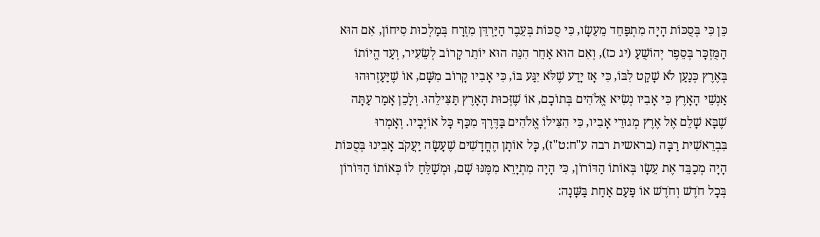כֵּן כִּי בְּסֻכּוֹת הָיָה מִתְפַּחֵד מֵעֵשָׂו, כִּי סֻכּוֹת בְּעֵבֶר הַיַּרְדֵּן מִזְרָח בְּמַלְכוּת סִיחוֹן, אִם הוּא הַמֻּזְכָּר בְּסֵפֶר יְהוֹשֻׁעַ (יג כז), וְאִם הוּא אַחֵר הִנֵּה הוּא יוֹתֵר קָרוֹב לְשֵׂעִיר, וְעַד הֱיוֹתוֹ בְּאֶרֶץ כְּנַעַן לֹא שָׁקַט לִבּוֹ, כִּי אָז יָדַע שֶׁלֹּא יִגַּע בּוֹ, כִּי אָבִיו קָרוֹב מִשָּׁם, אוֹ שֶׁיַּעַזְרוּהוּ אַנְשֵׁי הָאָרֶץ כִּי אָבִיו נְשִׂיא אֱלֹהִים בְּתוֹכָם, אוֹ שֶׁזְּכוּת הָאָרֶץ תַּצִּילֵהוּ. וְלָכֵן אָמַר עַתָּה שֶׁבָּא שָׁלֵם אֶל אֶרֶץ מְגוּרֵי אָבִיו, כִּי הִצִּילוֹ אֱלֹהִים בַּדֶּרֶךְ מִכַּף כָּל אוֹיְבָיו. וְאָמְרוּ בִּבְרֵאשִׁית רַבָּה (בראשית רבה ע"ח:ט"ז), כָּל אוֹתָן הֶחֳדָשִׁים שֶׁעָשָׂה יַעֲקֹב אָבִינוּ בְּסֻכּוֹת הָיָה מְכַבֵּד אֶת עֵשָׂו בְּאוֹתוֹ הַדּוֹרוֹן, כִּי הָיָה מִתְיָרֵא מִמֶּנּוּ שָׁם, וּמְשַׁלֵּחַ לוֹ כְּאוֹתוֹ הַדּוֹרוֹן בְּכָל חֹדֶשׁ וְחֹדֶשׁ אוֹ פַּעַם אַחַת בַּשָּׁנָה: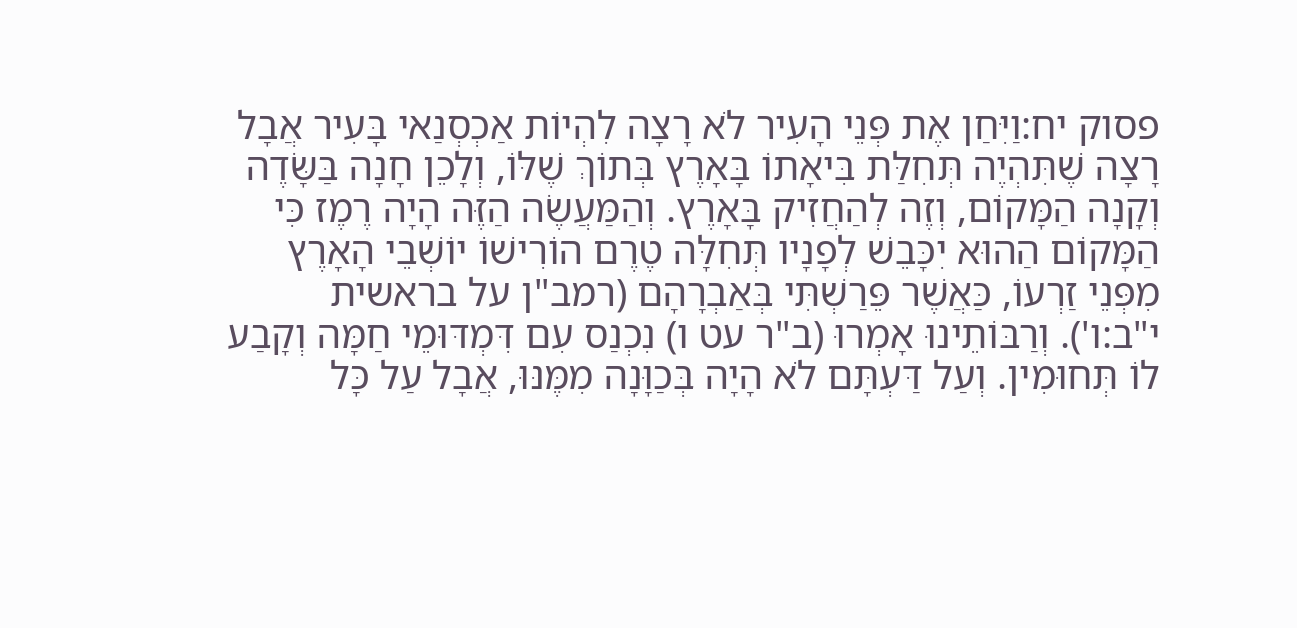פסוק יח:וַיִּחַן אֶת פְּנֵי הָעִיר לֹא רָצָה לִהְיוֹת אַכְסְנַאי בָּעִיר אֲבָל רָצָה שֶׁתִּהְיֶה תְּחִלַּת בִּיאָתוֹ בָּאָרֶץ בְּתוֹךְ שֶׁלּוֹ, וְלָכֵן חָנָה בַּשָּׂדֶה וְקָנָה הַמָּקוֹם, וְזֶה לְהַחֲזִיק בָּאָרֶץ. וְהַמַּעֲשֶׂה הַזֶּה הָיָה רֶמֶז כִּי הַמָּקוֹם הַהוּא יִכָּבֵשׁ לְפָנָיו תְּחִלָּה טֶרֶם הוֹרִישׁוֹ יוֹשְׁבֵי הָאָרֶץ מִפְּנֵי זַרְעוֹ, כַּאֲשֶׁר פֵּרַשְׁתִּי בְּאַבְרָהָם (רמב"ן על בראשית י"ב:ו'). וְרַבּוֹתֵינוּ אָמְרוּ (ב"ר עט ו) נִכְנַס עִם דִּמְדּוּמֵי חַמָּה וְקָבַע לוֹ תְּחוּמִין. וְעַל דַּעְתָּם לֹא הָיָה בְּכַוָּנָה מִמֶּנּוּ, אֲבָל עַל כָּל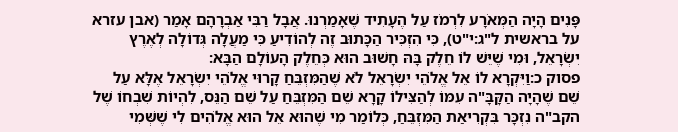פָּנִים הָיָה הַמְּאֹרָע לִרְמֹז עַל הֶעָתִיד שֶׁאָמַרְנוּ. אֲבָל רַבִּי אַבְרָהָם אָמַר (אבן עזרא על בראשית ל"ג:י"ט), כִּי הִזְכִּיר הַכָּתוּב זֶה לְהוֹדִיעַ כִּי מַעֲלָה גְּדוֹלָה לְאֶרֶץ יִשְׂרָאֵל, וּמִי שֶׁיֵּשׁ לוֹ חֵלֶק בָּהּ חָשׁוּב הוּא כְּחֵלֶק הָעוֹלָם הַבָּא:
פסוק כ:וַיִּקְרָא לוֹ אֵל אֱלֹהֵי יִשְׂרָאֵל לֹא שֶׁהַמִּזְבֵּחַ קָרוּי אֱלֹהֵי יִשְׂרָאֵל אֶלָּא עַל שֵׁם שֶׁהָיָה הַקָּבָּ"ה עִמּוֹ לְהַצִּילוֹ קָרָא שֵׁם הַמִּזְבֵּחַ עַל שֵׁם הַנֵּס, לִהְיוֹת שִׁבְחוֹ שֶׁל הקב"ה נִזְכָּר בִּקְרִיאַת הַמִּזְבֵּחַ, כְּלוֹמַר מִי שֶׁהוּא אֵל הוּא אֱלֹהִים לִי שֶׁשְּׁמִי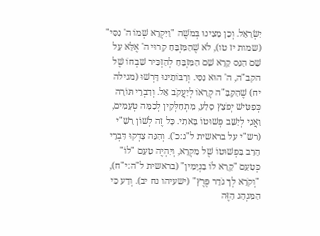יִשְׂרָאֵל. וְכֵן מָצִינוּ בְּמֹשֶׁה "וַיִּקְרָא שְׁמוֹ ה' נִסִּי" (שמות יז טו), לֹא שֶׁהַמִּזְבֵּחַ קָרוּי ה' אֶלָּא עַל שֵׁם הַנֵּס קָרָא שֵׁם הַמִּזְבֵּחַ לְהַזְכִּיר שִׁבְחוֹ שֶׁל הקב"ה, ה' הוּא נִסִּי. וְרַבּוֹתֵינוּ דָּרְשׁוּ (מגילה יח) שֶׁהַקָּבָּ"ה קְרָאוֹ לְיַעֲקֹב אֵל. וְדִבְרֵי תּוֹרָה כְּפַטִּישׁ יְפֹצֵץ סָלַע, מִתְחַלְּקִין לְכַמָּה טְעָמִים, וַאֲנִי לְיַשֵּׁב פְּשׁוּטוֹ בָּאתִי. כָּל זֶה לְשׁוֹן רַשִׁ"י (רש"י על בראשית ל"ג:כ'). וְהִנֵּה צָדְקוּ דִּבְרֵי הָרַב בִּפְשׁוּטוֹ שֶׁל מִקְרָא, וְיִהְיֶה טַעַם "לוֹ" כְּטַעַם "קָרָא לוֹ בִנְיָמִין" (בראשית ל"ה:י"ח), "וְקֹרָא לְךָ גֹּדֵר פֶּרֶץ" (ישעיהו נח יב). וְדַע כִּי הַמִּנְהָג הַזֶּה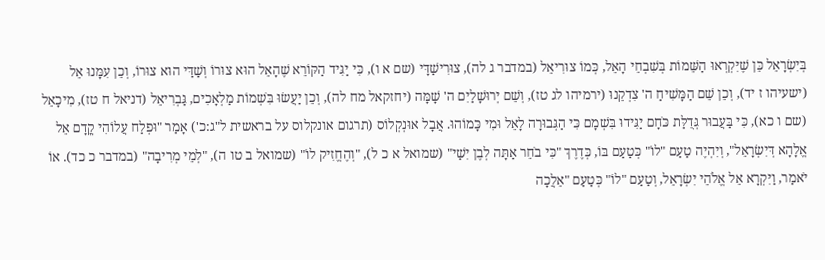בְּיִשְׂרָאֵל כֵּן שֶׁיִּקְרְאוּ הַשֵּׁמוֹת בְּשִׁבְחֵי הָאֵל, כְּמוֹ צוּרִיאֵל (במדבר ג לה), צוּרִישַׁדָּי (שם א ו), כִּי יַגִּיד הַקּוֹרֵא שֶׁהָאֵל הוּא צוּרוֹ וְשַׁדַּי הוּא צוּרוֹ, וְכֵן עִמָּנוּ אֵל (ישעיהו ז יד), וְכֵן שֵׁם הַמָּשִׁיחַ ה' צִדְקֵנוּ (ירמיהו לג טז), וְשֵׁם יְרוּשָׁלַיִם ה' שָׁמָּה (יחזקאל מח לה), וְכֵן יַעֲשׂוּ בִּשְׁמוֹת מַלְאָכִים, גַּבְרִיאֵל (דניאל ח טז), מִיכָאֵל (שם ו כא), כִּי בַּעֲבוּר גְּדֻלַּת כֹּחָם יַגִּידוּ בִּשְׁמָם כִּי הַגְּבוּרָה לָאֵל וּמִי כָּמוֹהוּ. אֲבָל אוּנְקְלוֹס (תרגום אונקלוס על בראשית ל"ג:כ') אָמַר "וּפְלַח עֲלוֹהִי קֳדָם אֵל אֱלָהָא דְּיִשְׂרָאֵל", וְיִהְיֶה טַעַם "לוֹ" כְּטַעַם בּוֹ, כְּדֶרֶךְ "כִּי בֹחֵר אַתָּה לְבֶן יִשַׁי" (שמואל א כ ל), "וְהֶחֱזִיק לוֹ" (שמואל ב טו ה), "לְמֵי מְרִיבָה" (במדבר כ כד). אוֹ יֹאמַר, וַיִּקְרָא אֵל אֱלֹהֵי יִשְׂרָאֵל, וְטַעַם "לוֹ" כְּטַעַם "אֵלֲכָה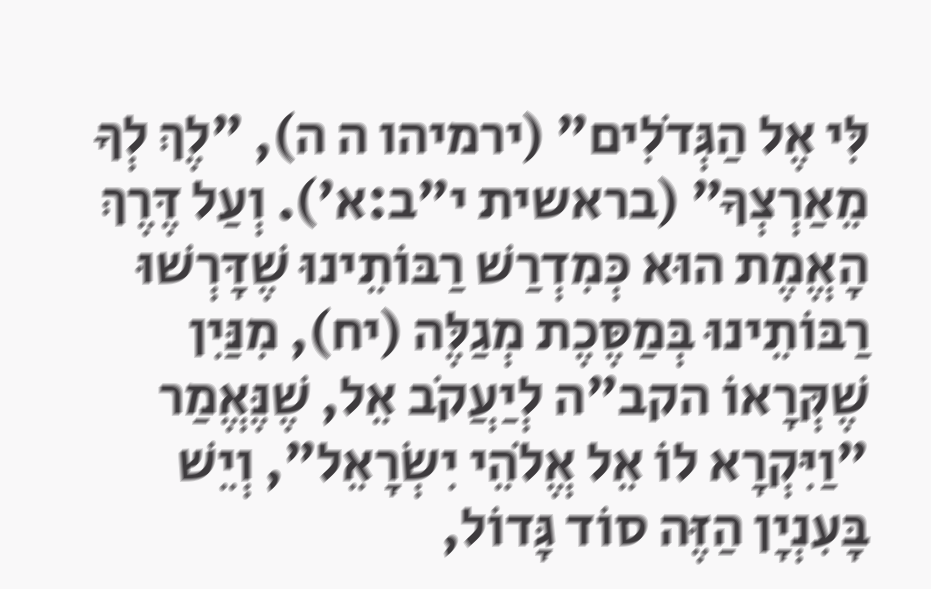לִּי אֶל הַגְּדֹלִים" (ירמיהו ה ה), "לֶךְ לְךָ מֵאַרְצְךָ" (בראשית י"ב:א'). וְעַל דֶּרֶךְ הָאֱמֶת הוּא כְּמִדְרַשׁ רַבּוֹתֵינוּ שֶׁדָּרְשׁוּ רַבּוֹתֵינוּ בְּמַסֶּכֶת מְגַלֶּה (יח), מִנַּיִן שֶׁקְּרָאוֹ הקב"ה לְיַעֲקֹב אֵל, שֶׁנֶּאֱמַר "וַיִּקְרָא לוֹ אֵל אֱלֹהֵי יִשְׂרָאֵל", וְיֵשׁ בָּעִנְיָן הַזֶּה סוֹד גָּדוֹל,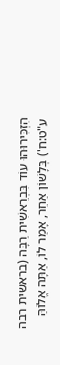הִזְכִּירוּהוּ עוֹד בִּבְרֵאשִׁית רַבָּה (בראשית רבה ע"ט:ח') בְּלָשׁוֹן אַחֵר, אָמַר לוֹ, אַתָּה אֱלוֹהַּ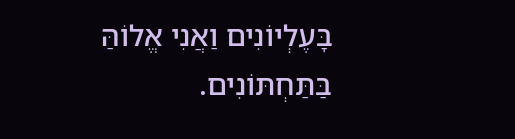בָּעֶלְיוֹנִים וַאֲנִי אֱלוֹהַּ בַּתַּחְתּוֹנִים.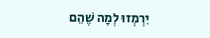יִרְמְזוּ לְמָה שֶׁהֵם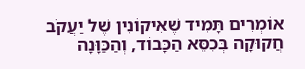אוֹמְרִים תָּמִיד שֶׁאִיקוֹנִין שֶׁל יַעֲקֹב חֲקוּקָה בְּכִסֵּא הַכָּבוֹד, וְהַכַּוָּנָה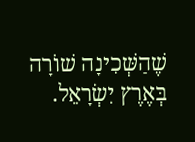שֶׁהַשְּׁכִינָה שׁוֹרָה בְּאֶרֶץ יִשְׂרָאֵל.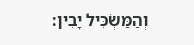וְהַמַּשְׂכִּיל יָבִין: